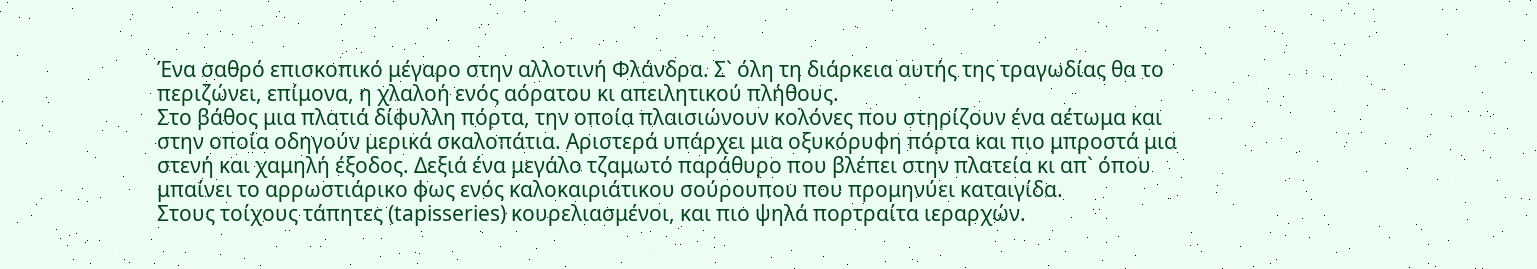Ένα σαθρό επισκοπικό μέγαρο στην αλλοτινή Φλάνδρα. Σ` όλη τη διάρκεια αυτής της τραγωδίας θα το περιζώνει, επίμονα, η χλαλοή ενός αόρατου κι απειλητικού πλήθους.
Στο βάθος μια πλατιά δίφυλλη πόρτα, την οποία πλαισιώνουν κολόνες που στηρίζουν ένα αέτωμα και στην οποία οδηγούν μερικά σκαλοπάτια. Αριστερά υπάρχει μια οξυκόρυφη πόρτα και πιο μπροστά μια στενή και χαμηλή έξοδος. Δεξιά ένα μεγάλο τζαμωτό παράθυρο που βλέπει στην πλατεία κι απ` όπου μπαίνει το αρρωστιάρικο φως ενός καλοκαιριάτικου σούρουπου που προμηνύει καταιγίδα.
Στους τοίχους τάπητες (tapisseries) κουρελιασμένοι, και πιο ψηλά πορτραίτα ιεραρχών.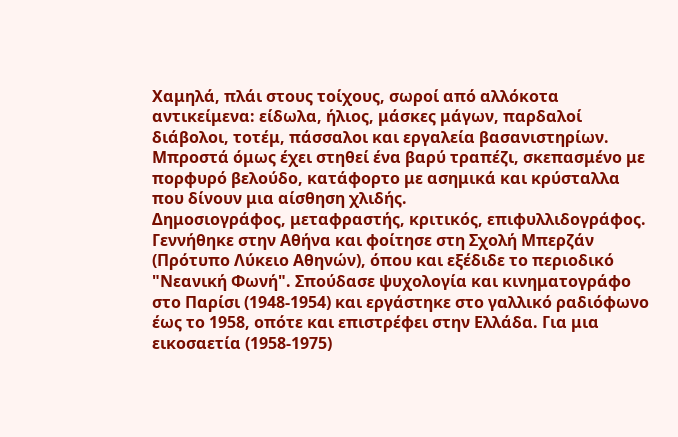Χαμηλά, πλάι στους τοίχους, σωροί από αλλόκοτα αντικείμενα: είδωλα, ήλιος, μάσκες μάγων, παρδαλοί διάβολοι, τοτέμ, πάσσαλοι και εργαλεία βασανιστηρίων. Μπροστά όμως έχει στηθεί ένα βαρύ τραπέζι, σκεπασμένο με πορφυρό βελούδο, κατάφορτο με ασημικά και κρύσταλλα που δίνουν μια αίσθηση χλιδής.
Δημοσιογράφος, μεταφραστής, κριτικός, επιφυλλιδογράφος. Γεννήθηκε στην Αθήνα και φοίτησε στη Σχολή Μπερζάν (Πρότυπο Λύκειο Αθηνών), όπου και εξέδιδε το περιοδικό "Νεανική Φωνή". Σπούδασε ψυχολογία και κινηματογράφο στο Παρίσι (1948-1954) και εργάστηκε στο γαλλικό ραδιόφωνο έως το 1958, οπότε και επιστρέφει στην Ελλάδα. Για μια εικοσαετία (1958-1975)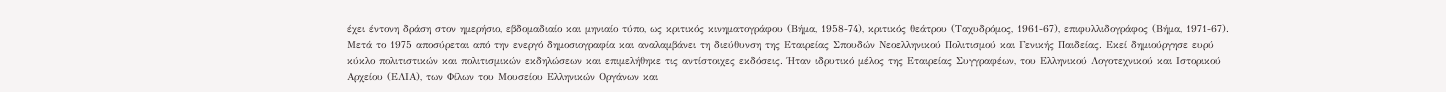έχει έντονη δράση στον ημερήσιο, εβδομαδιαίο και μηνιαίο τύπο, ως κριτικός κινηματογράφου (Βήμα, 1958-74), κριτικός θεάτρου (Ταχυδρόμος, 1961-67), επιφυλλιδογράφος (Βήμα, 1971-67). Μετά το 1975 αποσύρεται από την ενεργό δημοσιογραφία και αναλαμβάνει τη διεύθυνση της Εταιρείας Σπουδών Νεοελληνικού Πολιτισμού και Γενικής Παιδείας. Εκεί δημιούργησε ευρύ κύκλο πολιτιστικών και πολιτισμικών εκδηλώσεων και επιμελήθηκε τις αντίστοιχες εκδόσεις. Ήταν ιδρυτικό μέλος της Εταιρείας Συγγραφέων, του Ελληνικού Λογοτεχνικού και Ιστορικού Αρχείου (ΕΛΙΑ), των Φίλων του Μουσείου Ελληνικών Οργάνων και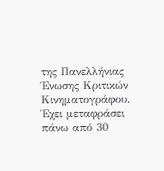της Πανελλήνιας Ένωσης Κριτικών Κινηματογράφου. Έχει μεταφράσει πάνω από 30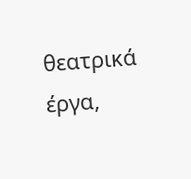θεατρικά έργα,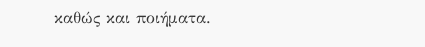καθώς και ποιήματα.